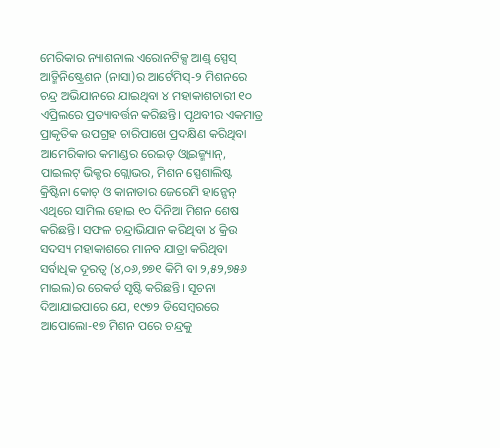ମେରିକାର ନ୍ୟାଶନାଲ ଏରୋନଟିକ୍ସ ଆଣ୍ଡ୍ ସ୍ପେସ୍ ଆଡ୍ମିନିଷ୍ଟ୍ରେଶନ (ନାସା)ର ଆର୍ଟେମିସ୍-୨ ମିଶନରେ ଚନ୍ଦ୍ର ଅଭିଯାନରେ ଯାଇଥିବା ୪ ମହାକାଶଚାରୀ ୧୦ ଏପ୍ରିଲରେ ପ୍ରତ୍ୟାବର୍ତ୍ତନ କରିଛନ୍ତି। ପୃଥବୀର ଏକମାତ୍ର ପ୍ରାକୃତିକ ଉପଗ୍ରହ ଚାରିପାଖେ ପ୍ରଦକ୍ଷିଣ କରିଥିବା ଆମେରିକାର କମାଣ୍ଡର ରେଇଡ୍ ଓ୍ବାଇଜ୍ମ୍ୟାନ୍, ପାଇଲଟ୍ ଭିକ୍ଟର ଗ୍ଲୋଭର, ମିଶନ ସ୍ପେଶାଲିଷ୍ଟ କ୍ରିଷ୍ଟିନା କୋଚ୍ ଓ କାନାଡାର ଜେରେମି ହାନ୍ସେନ୍ ଏଥିରେ ସାମିଲ ହୋଇ ୧୦ ଦିନିଆ ମିଶନ ଶେଷ କରିଛନ୍ତି। ସଫଳ ଚନ୍ଦ୍ରାଭିଯାନ କରିଥିବା ୪ କ୍ରିଉ ସଦସ୍ୟ ମହାକାଶରେ ମାନବ ଯାତ୍ରା କରିଥିବା ସର୍ବାଧିକ ଦୂରତ୍ୱ (୪,୦୬,୭୭୧ କିମି ବା ୨,୫୨,୭୫୬ ମାଇଲ)ର ରେକର୍ଡ ସୃଷ୍ଟି କରିଛନ୍ତି। ସୂଚନା ଦିଆଯାଇପାରେ ଯେ, ୧୯୭୨ ଡିସେମ୍ବରରେ ଆପୋଲୋ-୧୭ ମିଶନ ପରେ ଚନ୍ଦ୍ରକୁ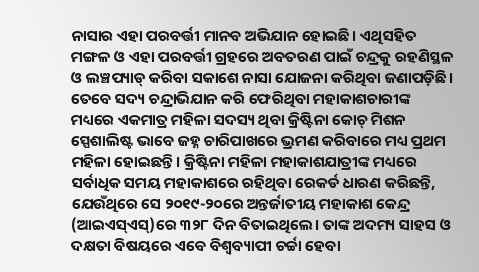ନାସାର ଏହା ପରବର୍ତ୍ତୀ ମାନବ ଅଭିଯାନ ହୋଇଛି। ଏଥିସହିତ ମଙ୍ଗଳ ଓ ଏହା ପରବର୍ତ୍ତୀ ଗ୍ରହରେ ଅବତରଣ ପାଇଁ ଚନ୍ଦ୍ରକୁ ରହଣିସ୍ଥଳ ଓ ଲଞ୍ଚପ୍ୟାଡ୍ କରିବା ସକାଶେ ନାସା ଯୋଜନା କରିଥିବା ଜଣାପଡ଼ିଛି। ତେବେ ସଦ୍ୟ ଚନ୍ଦ୍ରାଭିଯାନ କରି ଫେରିଥିବା ମହାକାଶଚାରୀଙ୍କ ମଧ୍ୟରେ ଏକମାତ୍ର ମହିଳା ସଦସ୍ୟ ଥିବା କ୍ରିଷ୍ଟିନା କୋଚ୍ ମିଶନ ସ୍ପେଶାଲିଷ୍ଟ ଭାବେ ଜହ୍ନ ଚାରିପାଖରେ ଭ୍ରମଣ କରିବାରେ ମଧ୍ୟ ପ୍ରଥମ ମହିଳା ହୋଇଛନ୍ତି। କ୍ରିଷ୍ଟିନା ମହିଳା ମହାକାଶଯାତ୍ରୀଙ୍କ ମଧ୍ୟରେ ସର୍ବାଧିକ ସମୟ ମହାକାଶରେ ରହିଥିବା ରେକର୍ଡ ଧାରଣ କରିଛନ୍ତି, ଯେଉଁଥିରେ ସେ ୨୦୧୯-୨୦ରେ ଅନ୍ତର୍ଜାତୀୟ ମହାକାଶ କେନ୍ଦ୍ର (ଆଇଏସ୍ଏସ୍)ରେ ୩୨୮ ଦିନ ବିତାଇଥିଲେ। ତାଙ୍କ ଅଦମ୍ୟ ସାହସ ଓ ଦକ୍ଷତା ବିଷୟରେ ଏବେ ବିଶ୍ୱବ୍ୟାପୀ ଚର୍ଚ୍ଚା ହେବା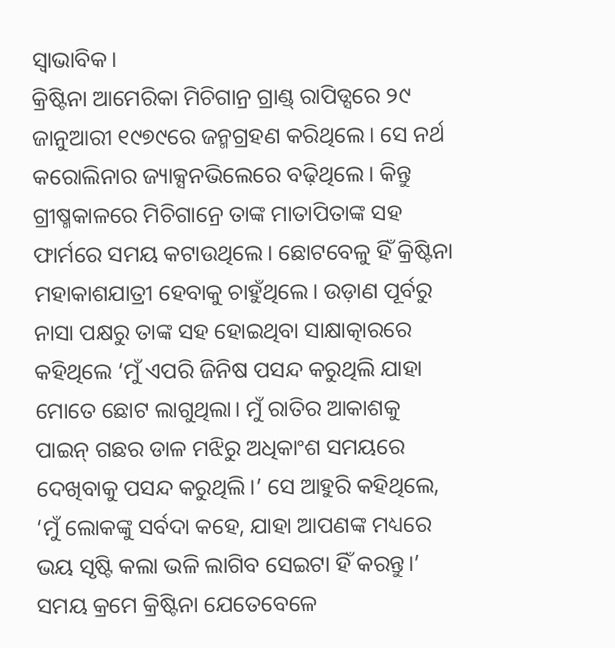ସ୍ବାଭାବିକ।
କ୍ରିଷ୍ଟିନା ଆମେରିକା ମିଚିଗାନ୍ର ଗ୍ରାଣ୍ଡ୍ ରାପିଡ୍ସରେ ୨୯ ଜାନୁଆରୀ ୧୯୭୯ରେ ଜନ୍ମଗ୍ରହଣ କରିଥିଲେ। ସେ ନର୍ଥ କରୋଲିନାର ଜ୍ୟାକ୍ସନଭିଲେରେ ବଢ଼ିଥିଲେ। କିନ୍ତୁ ଗ୍ରୀଷ୍ମକାଳରେ ମିଚିଗାନ୍ରେ ତାଙ୍କ ମାତାପିତାଙ୍କ ସହ ଫାର୍ମରେ ସମୟ କଟାଉଥିଲେ। ଛୋଟବେଳୁ ହିଁ କ୍ରିଷ୍ଟିନା ମହାକାଶଯାତ୍ରୀ ହେବାକୁ ଚାହୁଁଥିଲେ। ଉଡ଼ାଣ ପୂର୍ବରୁ ନାସା ପକ୍ଷରୁ ତାଙ୍କ ସହ ହୋଇଥିବା ସାକ୍ଷାତ୍କାରରେ କହିଥିଲେ ‘ମୁଁ ଏପରି ଜିନିଷ ପସନ୍ଦ କରୁଥିଲି ଯାହା ମୋତେ ଛୋଟ ଲାଗୁଥିଲା। ମୁଁ ରାତିର ଆକାଶକୁ ପାଇନ୍ ଗଛର ଡାଳ ମଝିରୁ ଅଧିକାଂଶ ସମୟରେ ଦେଖିବାକୁ ପସନ୍ଦ କରୁଥିଲି।’ ସେ ଆହୁରି କହିଥିଲେ, ‘ମୁଁ ଲୋକଙ୍କୁ ସର୍ବଦା କହେ, ଯାହା ଆପଣଙ୍କ ମଧ୍ୟରେ ଭୟ ସୃଷ୍ଟି କଲା ଭଳି ଲାଗିବ ସେଇଟା ହିଁ କରନ୍ତୁ।’ ସମୟ କ୍ରମେ କ୍ରିଷ୍ଟିନା ଯେତେବେଳେ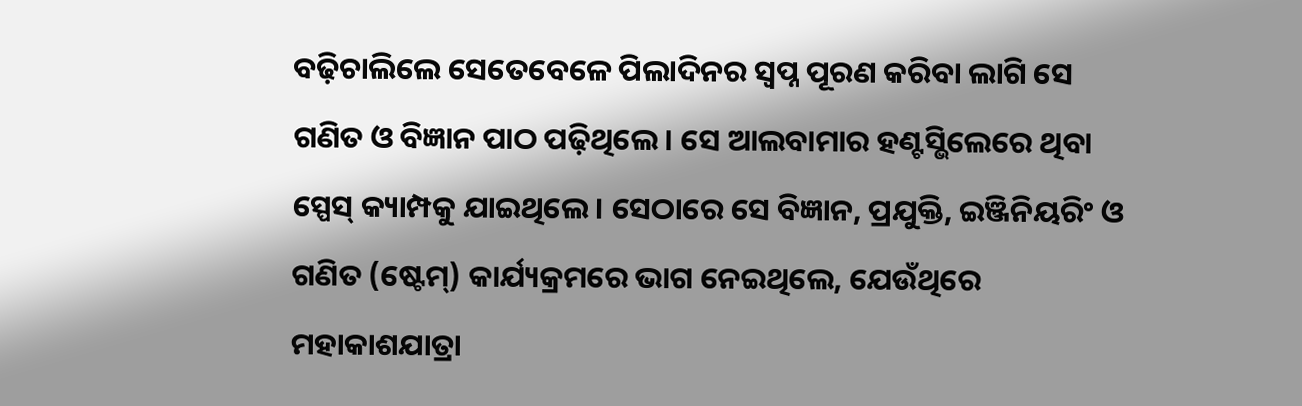ବଢ଼ିଚାଲିଲେ ସେତେବେଳେ ପିଲାଦିନର ସ୍ବପ୍ନ ପୂରଣ କରିବା ଲାଗି ସେ ଗଣିତ ଓ ବିଜ୍ଞାନ ପାଠ ପଢ଼ିଥିଲେ। ସେ ଆଲବାମାର ହଣ୍ଟସ୍ଭିଲେରେ ଥିବା ସ୍ପେସ୍ କ୍ୟାମ୍ପକୁ ଯାଇଥିଲେ। ସେଠାରେ ସେ ବିଜ୍ଞାନ, ପ୍ରଯୁକ୍ତି, ଇଞ୍ଜିନିୟରିଂ ଓ ଗଣିତ (ଷ୍ଟେମ୍) କାର୍ଯ୍ୟକ୍ରମରେ ଭାଗ ନେଇଥିଲେ, ଯେଉଁଥିରେ ମହାକାଶଯାତ୍ରା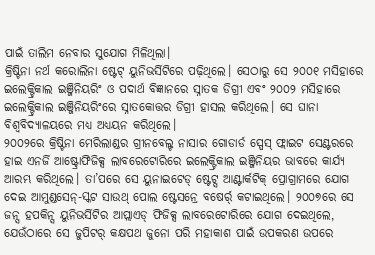ପାଇଁ ତାଲିମ ନେବାର ସୁଯୋଗ ମିଳିଥିଲା।
କ୍ରିଷ୍ଟିନା ନର୍ଥ କରୋଲିନା ଷ୍ଟେଟ୍ ୟୁନିଭର୍ସିଟିରେ ପଢ଼ିଥିଲେ। ସେଠାରୁ ସେ ୨୦୦୧ ମସିହାରେ ଇଲେକ୍ଟ୍ରିକାଲ ଇଞ୍ଜିନିୟରିଂ ଓ ପଦାର୍ଥ ବିଜ୍ଞାନରେ ସ୍ନାତକ ଡିଗ୍ରୀ ଏବଂ ୨୦୦୨ ମସିହାରେ ଇଲେକ୍ଟ୍ରିକାଲ ଇଞ୍ଜିନିୟରିଂରେ ସ୍ନାତକୋତ୍ତର ଡିଗ୍ରୀ ହାସଲ କରିଥିଲେ। ସେ ଘାନା ବିଶ୍ୱବିଦ୍ୟାଳୟରେ ମଧ୍ୟ ଅଧ୍ୟୟନ କରିଥିଲେ।
୨୦୦୨ରେ କ୍ରିଷ୍ଟିନା ମେରିଲାଣ୍ଡର ଗ୍ରୀନବେଲ୍ଟ ନାସାର ଗୋଡାର୍ଡ ସ୍ପେସ୍ ଫ୍ଲାଇଟ ସେଣ୍ଟରରେ ହାଇ ଏନର୍ଜି ଆଷ୍ଟ୍ରୋଫିଜିକ୍ସ ଲାବରେଟୋରିରେ ଇଲେକ୍ଟ୍ରିକାଲ ଇଞ୍ଜିନିୟର ଭାବରେ କାର୍ଯ୍ୟ ଆରମ୍ଭ କରିଥିଲେ। ତା’ପରେ ସେ ୟୁନାଇଟେଡ୍ ଷ୍ଟେଟ୍ସ ଆଣ୍ଟାର୍କଟିକ୍ ପ୍ରୋଗ୍ରାମରେ ଯୋଗ ଦେଇ ଆମୁଣ୍ଡସେନ୍-ସ୍କଟ ସାଉଥ୍ ପୋଲ ଷ୍ଟେସନ୍ରେ ବଷେର୍ର୍ କଟାଇଥିଲେ। ୨୦୦୭ରେ ସେ ଜନ୍ସ ହପକିନ୍ସ ୟୁନିଭର୍ସିଟିର ଆପ୍ଲାଏଡ୍ ଫିଜିକ୍ସ ଲାବରେଟୋରିରେ ଯୋଗ ଦେଇଥିଲେ, ଯେଉଁଠାରେ ସେ ଜୁପିଟର୍ କକ୍ଷପଥ ଜୁନୋ ପରି ମହାକାଶ ପାଇଁ ଉପକରଣ ଉପରେ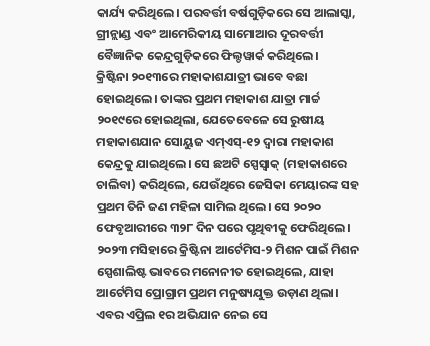କାର୍ଯ୍ୟ କରିଥିଲେ। ପରବର୍ତ୍ତୀ ବର୍ଷଗୁଡ଼ିକରେ ସେ ଆଲାସ୍କା, ଗ୍ରୀନ୍ଲାଣ୍ଡ ଏବଂ ଆମେରିକୀୟ ସାମୋଆର ଦୂରବର୍ତ୍ତୀ ବୈଜ୍ଞାନିକ କେନ୍ଦ୍ରଗୁଡ଼ିକରେ ଫିଲ୍ଡୱାର୍କ କରିଥିଲେ।
କ୍ରିଷ୍ଟିନା ୨୦୧୩ରେ ମହାକାଶଯାତ୍ରୀ ଭାବେ ବଛା ହୋଇଥିଲେ। ତାଙ୍କର ପ୍ରଥମ ମହାକାଶ ଯାତ୍ରା ମାର୍ଚ୍ଚ ୨୦୧୯ରେ ହୋଇଥିଲା, ଯେତେବେଳେ ସେ ରୁଷୀୟ ମହାକାଶଯାନ ସୋୟୁଜ ଏମ୍ଏସ୍-୧୨ ଦ୍ୱାରା ମହାକାଶ କେନ୍ଦ୍ରକୁ ଯାଇଥିଲେ। ସେ ଛଅଟି ସ୍ପେସ୍ୱାକ୍ (ମହାକାଶରେ ଚାଲିବା) କରିଥିଲେ, ଯେଉଁଥିରେ ଜେସିକା ମେୟାରଙ୍କ ସହ ପ୍ରଥମ ତିନି ଜଣ ମହିଳା ସାମିଲ ଥିଲେ। ସେ ୨୦୨୦ ଫେବୃଆରୀରେ ୩୨୮ ଦିନ ପରେ ପୃଥିବୀକୁ ଫେରିଥିଲେ।
୨୦୨୩ ମସିହାରେ କ୍ରିଷ୍ଟିନା ଆର୍ଟେମିସ-୨ ମିଶନ ପାଇଁ ମିଶନ ସ୍ପେଶାଲିଷ୍ଟ ଭାବରେ ମନୋନୀତ ହୋଇଥିଲେ, ଯାହା ଆର୍ଟେମିସ ପ୍ରୋଗ୍ରାମ ପ୍ରଥମ ମନୁଷ୍ୟଯୁକ୍ତ ଉଡ଼ାଣ ଥିଲା। ଏବର ଏପ୍ରିଲ ୧ର ଅଭିଯାନ ନେଇ ସେ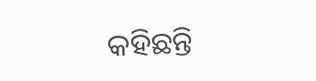କହିଛନ୍ତି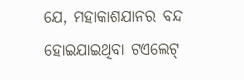ଯେ, ମହାକାଶଯାନର ବନ୍ଦ ହୋଇଯାଇଥିବା ଟଏଲେଟ୍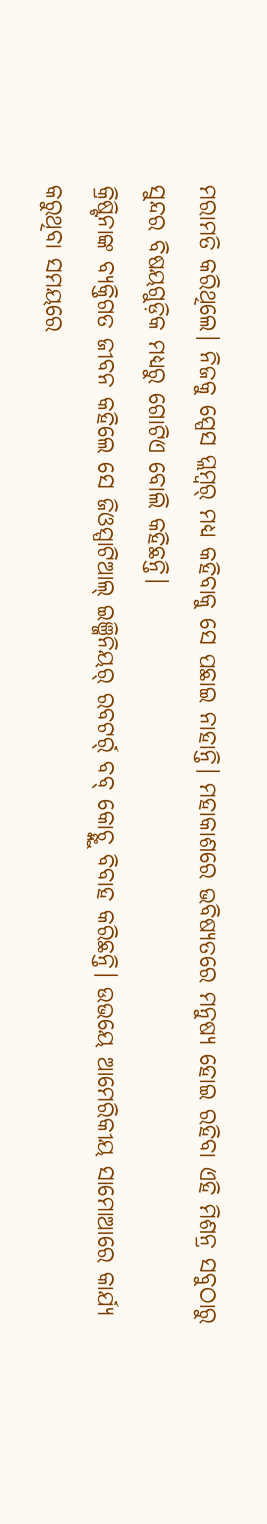ମରାମତି କରିଥିଲେ। ନିଜକୁ ସ୍ପେସ ପ୍ଲମ୍ବର୍ ମଧ୍ୟ କହିବାକୁ ସେ ପଛାଇ ନାହାନ୍ତି। ମହାକାଶରେ ଭବିଷ୍ୟତରେ ମନୁଷ୍ୟ ହୋଇ ରହିବା ଏହି ମିଶନ୍ର ସବୁଠାରୁ ସୁନ୍ଦର ବିଷୟଗୁଡ଼ିକ ମଧ୍ୟରୁ ଗୋଟିଏ ବୋଲି କହିଛନ୍ତି।
କ୍ରିଷ୍ଟିନାଙ୍କ ବ୍ୟକ୍ତିଗତ ଜୀବନ କହିଲେ ସେ ଜିଓସ୍ପାଟିଆଲ୍ ଇଞ୍ଜିନିୟର୍ ରବଟର୍ର୍ ବବ୍ କୋଚ୍ଙ୍କୁ ବିବାହ କରିଛନ୍ତି। ଉଭୟେ ଆମେରିକୀୟ ସାମୋଆରେ କାର୍ଯ୍ୟ କରୁଥିବା ସମୟରେ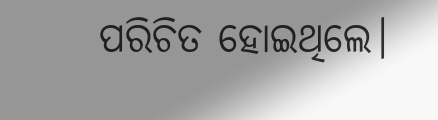ପରିଚିତ ହୋଇଥିଲେ।